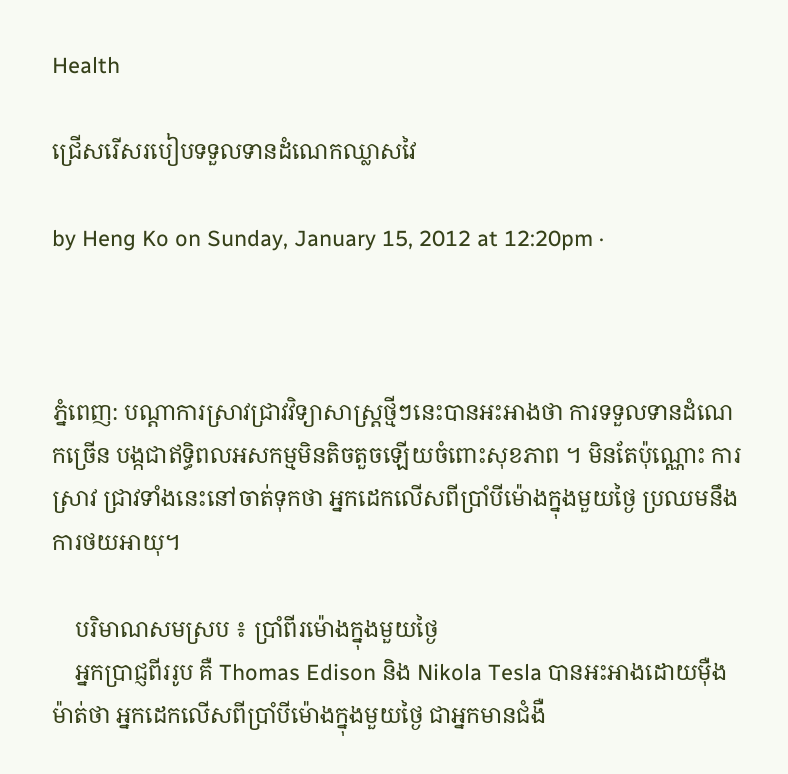Health

ជ្រើសរើសរបៀបទទួលទានដំណេកឈ្លាសវៃ

by Heng Ko on Sunday, January 15, 2012 at 12:20pm ·



ភ្នំពេញ: បណ្តាការស្រាវជ្រាវវិទ្យាសាស្ត្រថ្មីៗនេះបានអះអាងថា ការទទួលទានដំណេកច្រើន បង្កជាឥទ្ធិពលអសកម្មមិនតិចតួចឡើយចំពោះសុខភាព ។ មិនតែប៉ុណ្ណោះ ការស្រាវ ជ្រាវទាំងនេះនៅចាត់ទុកថា អ្នកដេកលើសពីប្រាំបីម៉ោងក្នុងមួយថ្ងៃ ប្រឈមនឹងការថយអាយុ។

    បរិមាណសមស្រប ៖ ប្រាំពីរម៉ោងក្នុងមួយថ្ងៃ
    អ្នកប្រាជ្ញពីររូប គឺ Thomas Edison និង Nikola Tesla បានអះអាងដោយម៉ឺងម៉ាត់ថា អ្នកដេកលើសពីប្រាំបីម៉ោងក្នុងមួយថ្ងៃ ជាអ្នកមានជំងឺ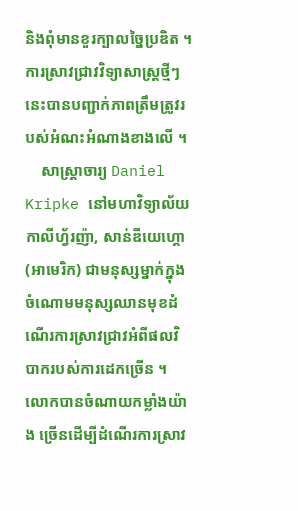និងពុំមានខួរក្បាលច្នៃប្រឌិត ។ ការស្រាវជ្រាវវិទ្យាសាស្ត្រថ្មីៗនេះបានបញ្ជាក់ភាពត្រឹមត្រូវរបស់អំណះអំណាងខាងលើ ។
    សាស្ត្រាចារ្យ Daniel Kripke នៅមហាវិទ្យាល័យកាលីហ្វ័រញ៉ា, សាន់ឌីយេហ្គោ (អាមេរិក) ជាមនុស្សម្នាក់ក្នុងចំណោមមនុស្សឈានមុខដំណើរការស្រាវជ្រាវអំពីផលវិបាករបស់ការដេកច្រើន ។ លោកបានចំណាយកម្លាំងយ៉ាង ច្រើនដើម្បីដំណើរការស្រាវ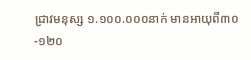ជ្រាវមនុស្ស ១.១០០.០០០នាក់ មានអាយុពី៣០-១២០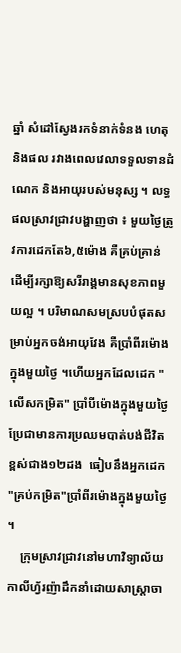ឆ្នាំ សំដៅស្វែងរកទំនាក់ទំនង ហេតុនិងផល រវាងពេលវេលាទទួលទានដំណេក និងអាយុរបស់មនុស្ស ។ លទ្ធផលស្រាវជ្រាវបង្ហាញថា ៖ មួយថ្ងៃត្រូវការដេកតែ៦,៥ម៉ោង គឺគ្រប់គ្រាន់ ដើម្បីរក្សាឱ្យសរីរាង្គមានសុខភាពមួយល្អ ។ បរិមាណសមស្របបំផុតសម្រាប់អ្នកចង់អាយុវែង គឺប្រាំពីរម៉ោងក្នុងមួយថ្ងៃ ។ហើយអ្នកដែលដេក "លើសកម្រិត" ប្រាំបីម៉ោងក្នុងមួយថ្ងៃ ប្រែជាមានការប្រឈមបាត់បង់ជីវិតខ្ពស់ជាង១២ដង  ធៀបនឹងអ្នកដេក "គ្រប់កម្រិត"ប្រាំពីរម៉ោងក្នុងមួយថ្ងៃ ។
    ក្រុមស្រាវជ្រាវនៅមហាវិទ្យាល័យកាលីហ្វ័រញ៉ាដឹកនាំដោយសាស្ត្រាចា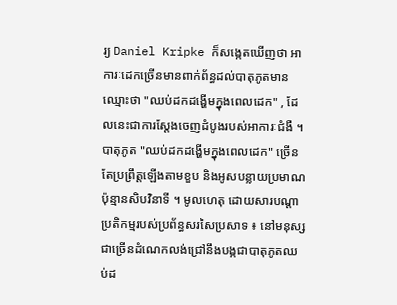រ្យ Daniel Kripke ក៏សង្កេតឃើញថា អាការៈដេកច្រើនមានពាក់ព័ន្ធដល់បាតុភូតមានឈ្មោះថា "ឈប់ដកដង្ហើមក្នុងពេលដេក" , ដែលនេះជាការស្តែងចេញដំបូងរបស់អាការៈជំងឺ ។បាតុភូត "ឈប់ដកដង្ហើមក្នុងពេលដេក" ច្រើនតែប្រព្រឹត្តឡើងតាមខួប និងអូសបន្លាយប្រមាណប៉ុន្មានសិបវិនាទី ។ មូលហេតុ ដោយសារបណ្តាប្រតិកម្មរបស់ប្រព័ន្ធសរសៃប្រសាទ ៖ នៅមនុស្សជាច្រើនដំណេកលង់ជ្រៅនឹងបង្កជាបាតុភូតឈប់ដ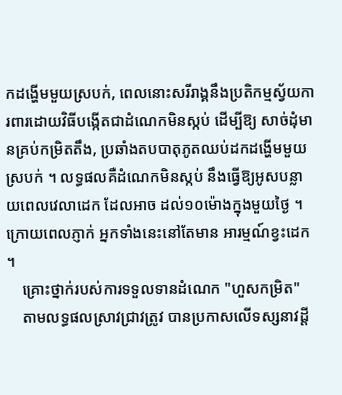កដង្ហើមមួយស្របក់, ពេលនោះសរីរាង្គនឹងប្រតិកម្មស្វ័យការពារដោយវិធីបង្កើតជាដំណេកមិនស្កប់ ដើម្បីឱ្យ សាច់ដុំមានគ្រប់កម្រិតតឹង, ប្រឆាំងតបបាតុភូតឈប់ដកដង្ហើមមួយស្របក់ ។ លទ្ធផលគឺដំណេកមិនស្កប់ នឹងធ្វើឱ្យអូសបន្លាយពេលវេលាដេក ដែលអាច ដល់១០ម៉ោងក្នុងមួយថ្ងៃ ។ ក្រោយពេលភ្ញាក់ អ្នកទាំងនេះនៅតែមាន អារម្មណ៍ខ្វះដេក ។
    គ្រោះថ្នាក់របស់ការទទួលទានដំណេក "ហួសកម្រិត"
    តាមលទ្ធផលស្រាវជ្រាវត្រូវ បានប្រកាសលើទស្សនាវដ្តី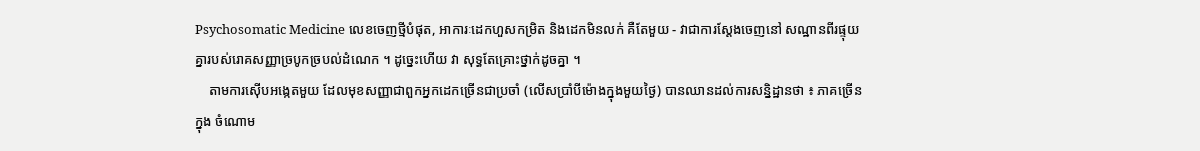Psychosomatic Medicine លេខចេញថ្មីបំផុត, អាការៈដេកហួសកម្រិត និងដេកមិនលក់ គឺតែមួយ - វាជាការស្តែងចេញនៅ សណ្ឋានពីរផ្ទុយគ្នារបស់រោគសញ្ញាច្របូកច្របល់ដំណេក ។ ដូច្នេះហើយ វា សុទ្ធតែគ្រោះថ្នាក់ដូចគ្នា ។
    តាមការស៊ើបអង្កេតមួយ ដែលមុខសញ្ញាជាពួកអ្នកដេកច្រើនជាប្រចាំ (លើសប្រាំបីម៉ោងក្នុងមួយថ្ងៃ) បានឈានដល់ការសន្និដ្ឋានថា ៖ ភាគច្រើនក្នុង ចំណោម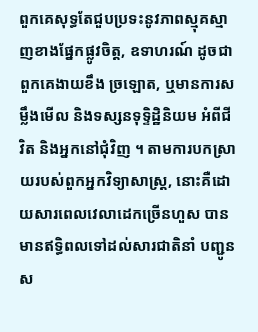ពួកគេសុទ្ធតែជួបប្រទះនូវភាពស្មុគស្មាញខាងផ្នែកផ្លូវចិត្ត, ឧទាហរណ៍ ដូចជាពួកគេងាយខឹង ច្រឡោត, ឬមានការសម្លឹងមើល និងទស្សនទុទ្ទិដ្ឋិនិយម អំពីជីវិត និងអ្នកនៅជុំវិញ ។ តាមការបកស្រាយរបស់ពួកអ្នកវិទ្យាសាស្ត្រ, នោះគឺដោយសារពេលវេលាដេកច្រើនហួស បានមានឥទ្ធិពលទៅដល់សារជាតិនាំ បញ្ជូនស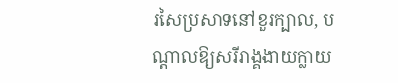រសៃប្រសាទនៅខួរក្បាល, បណ្តាលឱ្យសរីរាង្គងាយក្លាយ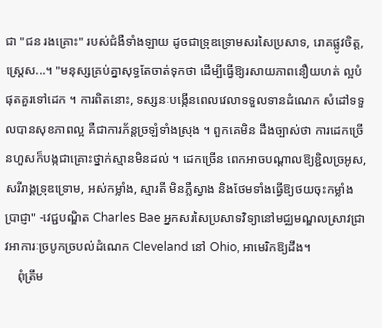ជា "ជន រងគ្រោះ" របស់ជំងឺទាំងឡាយ ដូចជាទ្រុឌទ្រោមសរសៃប្រសាទ, រោគផ្លូវចិត្ត, ស្ត្រេស...។ "មនុស្សគ្រប់គ្នាសុទ្ធតែចាត់ទុកថា ដើម្បីធ្វើឱ្យរសាយភាពនឿយហត់ ល្អបំផុតគួរទៅដេក ។ ការពិតនោះ, ទស្សនៈបង្កើនពេលវេលាទទួលទានដំណេក សំដៅទទួលបានសុខភាពល្អ គឺជាការភ័ន្តច្រឡំទាំងស្រុង ។ ពួកគេមិន ដឹងច្បាស់ថា ការដេកច្រើនហួសក៏បង្កជាគ្រោះថ្នាក់ស្មានមិនដល់ ។ ដេកច្រើន ពេកអាចបណ្តាលឱ្យខ្ជិលច្រអូស, សរីរាង្គទ្រុឌទ្រោម, អស់កម្លាំង, ស្មារតី មិនភ្លឺស្វាង និងថែមទាំងធ្វើឱ្យថយចុះកម្លាំងប្រាជ្ញា" -វេជ្ជបណ្ឌិត Charles Bae អ្នកសរសៃប្រសាទវិទ្យានៅមជ្ឈមណ្ឌលស្រាវជ្រាវអាការៈច្របូកច្របល់ដំណេក Cleveland នៅ Ohio, អាមេរិកឱ្យដឹង។
    ពុំត្រឹម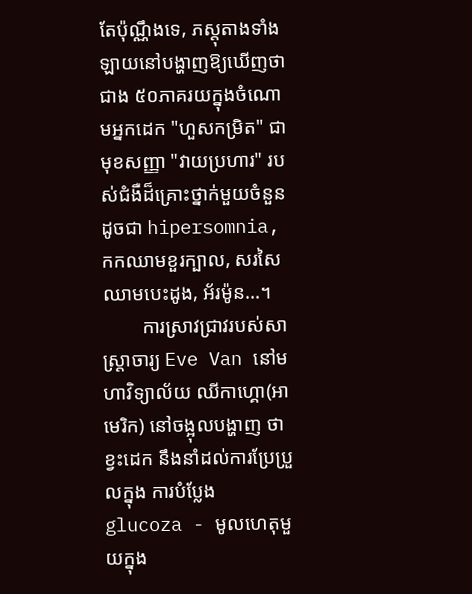តែប៉ុណ្ណឹងទេ, ភស្តុតាងទាំងឡាយនៅបង្ហាញឱ្យឃើញថា ជាង ៥០ភាគរយក្នុងចំណោមអ្នកដេក "ហួសកម្រិត" ជាមុខសញ្ញា "វាយប្រហារ" របស់ជំងឺដ៏គ្រោះថ្នាក់មួយចំនួនដូចជា hipersomnia, កកឈាមខួរក្បាល, សរសៃឈាមបេះដូង, អ័រម៉ូន...។
        ការស្រាវជ្រាវរបស់សាស្ត្រាចារ្យ Eve Van នៅមហាវិទ្យាល័យ ឈីកាហ្គោ(អាមេរិក) នៅចង្អុលបង្ហាញ ថាខ្វះដេក នឹងនាំដល់ការប្រែប្រួលក្នុង ការបំប្លែង glucoza - មូលហេតុមួយក្នុង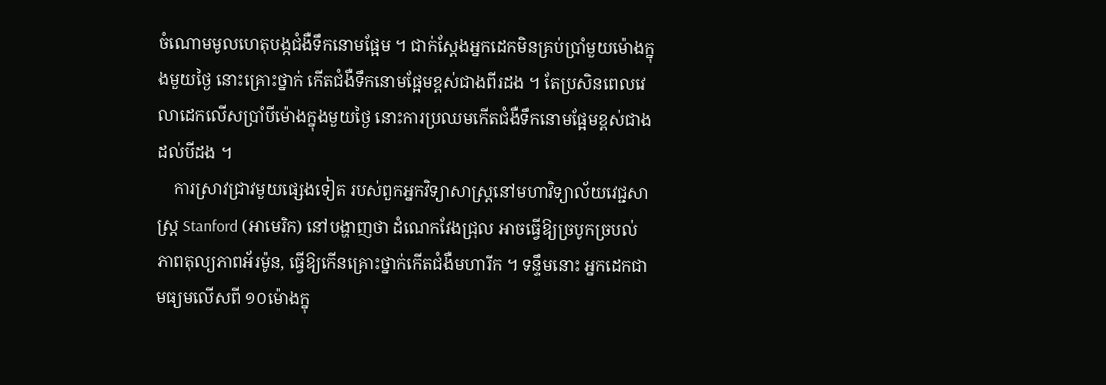ចំណោមមូលហេតុបង្កជំងឺទឹកនោមផ្អែម ។ ជាក់ស្តែងអ្នកដេកមិនគ្រប់ប្រាំមួយម៉ោងក្នុងមួយថ្ងៃ នោះគ្រោះថ្នាក់ កើតជំងឺទឹកនោមផ្អែមខ្ពស់ជាងពីរដង ។ តែប្រសិនពេលវេលាដេកលើសប្រាំបីម៉ោងក្នុងមួយថ្ងៃ នោះការប្រឈមកើតជំងឺទឹកនោមផ្អែមខ្ពស់ជាងដល់បីដង ។
    ការស្រាវជ្រាវមួយផ្សេងទៀត របស់ពួកអ្នកវិទ្យាសាស្ត្រនៅមហាវិទ្យាល័យវេជ្ជសាស្ត្រ Stanford (អាមេរិក) នៅបង្ហាញថា ដំណេកវែងជ្រុល អាចធ្វើឱ្យច្របូកច្របល់ភាពតុល្យភាពអ័រម៉ូន, ធ្វើឱ្យកើនគ្រោះថ្នាក់កើតជំងឺមហារីក ។ ទន្ទឹមនោះ អ្នកដេកជាមធ្យមលើសពី ១០ម៉ោងក្នុ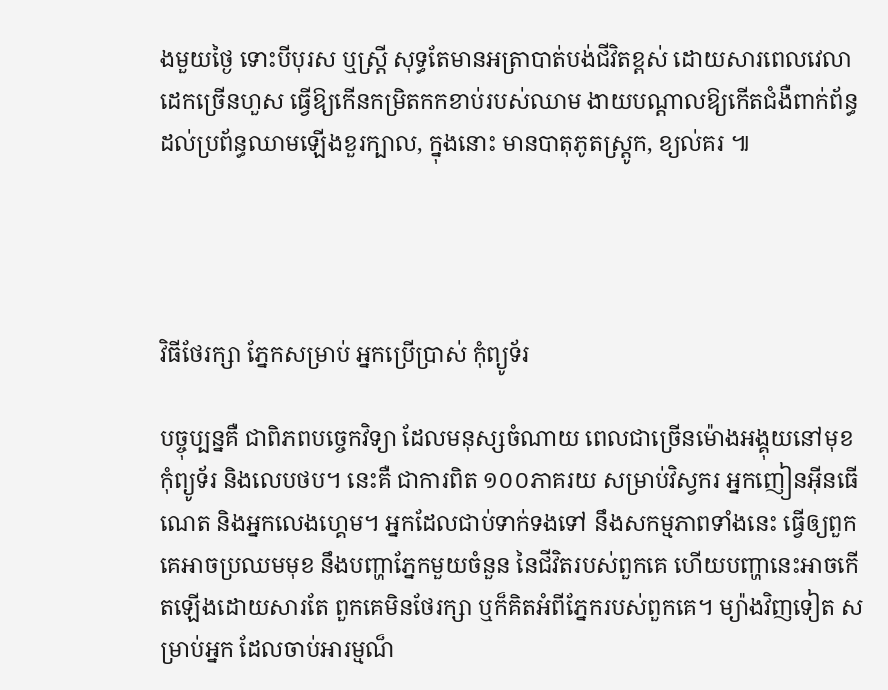ងមួយថ្ងៃ ទោះបីបុរស ឬស្ត្រី សុទ្ធតែមានអត្រាបាត់បង់ជីវិតខ្ពស់ ដោយសារពេលវេលាដេកច្រើនហួស ធ្វើឱ្យកើនកម្រិតកកខាប់របស់ឈាម ងាយបណ្តាលឱ្យកើតជំងឺពាក់ព័ន្ធដល់ប្រព័ន្ធឈាមឡើងខួរក្បាល, ក្នុងនោះ មានបាតុភូតស្ត្រូក, ខ្យល់គរ ៕




វិធីថែរក្សា ភ្នែកសម្រាប់ អ្នកប្រើប្រាស់ កុំព្យូទ័រ

បច្ចុប្បន្នគឺ ជាពិភពបច្ចេកវិទ្យា ដែលមនុស្សចំណាយ ពេលជាច្រើនម៉ោងអង្គុយនៅមុខកុំព្យូទ័រ និងលេបថប។ នេះគឺ ជាការពិត ១០០ភាគរយ សម្រាប់វិស្វករ អ្នកញៀនអ៊ីនធើណេត និងអ្នកលេងហ្គេម។ អ្នកដែលជាប់ទាក់ទងទៅ នឹងសកម្មភាពទាំងនេះ ធ្វើឲ្យពួកគេអាចប្រឈមមុខ នឹងបញ្ហាភ្នែកមួយចំនួន នៃជីវិតរបស់ពួកគេ ហើយបញ្ហានេះអាចកើតឡើងដោយសារតែ ពួកគេមិនថែរក្សា ឬក៏គិតអំពីភ្នែករបស់ពួកគេ។ ម្យ៉ាងវិញទៀត សម្រាប់អ្នក ដែលចាប់អារម្មណ៏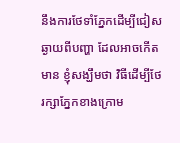នឹងការថែទាំភ្នែកដើម្បីជៀសឆ្ងាយពីបញ្ហា ដែលអាចកើតមាន ខ្ញុំសង្ឃឹមថា វិធីដើម្បីថែរក្សាភ្នែកខាងក្រោម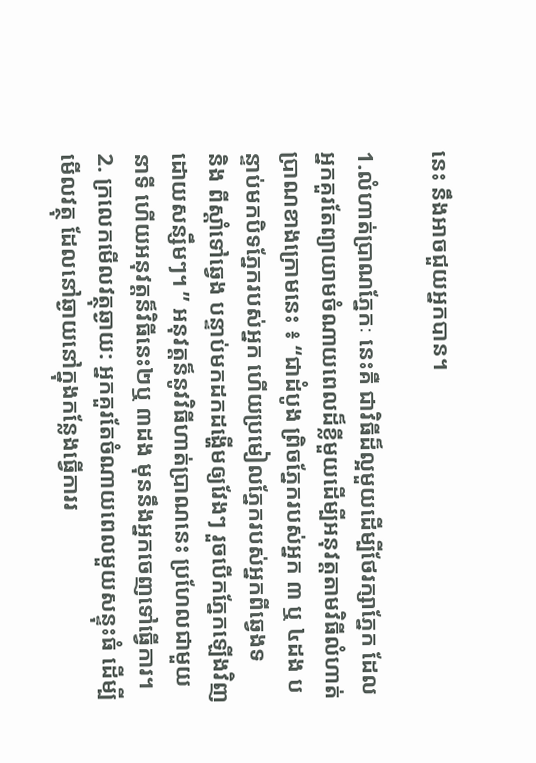នេះ នឹងអាចជួយអ្នកបាន។

1.លំហាត់ប្រាណភ្នែកៈ នេះគឺ ជាវិធីដ៏ល្អមួយដើម្បីថែរក្សាភ្នែក ដែលអ្នកគួរតែព្យាយាមចំណាយពេលដ៏ខ្លីមួយដើម្បីអនុវត្តតាមវិធីលំហាត់ប្រាណខាងក្រោមនេះ ៖ “ជាដំបូង ព្រិចភ្នែករបស់អ្នក ៣ ឬ ៤ដង បន្ទាប់មកបិទភ្នែករបស់អ្នក ហើយប្រមៀលភ្នែករបស់អ្នកពីឆ្វេងទ
និង ពីស្តាំទៅឆ្វេង បន្ទាប់មកដកដង្ហើមឲ្យវែងៗ រួចបើកភ្នែកឡើងវិញដោយសន្សឹមៗ។ ” អនុវត្តន៏នូវវិធីហាត់ប្រាណនេះ ប្រហែលជាមួយនាទី ហើយអនុវត្តន៏វិធីនេះ២ឬ ៣ដង មុននឹងអ្នកចេញទៅធ្វើការ។
2. ក្រលេកមើលវត្ថុឆ្ងាយ: អ្នកគួរតែចំណាយពេលមួយសន្ទុះធំ ដើម្បីមើលវត្ថុ ដែលនៅឆ្ងាយនៅក្នុងកន្លែងធ្វើការរ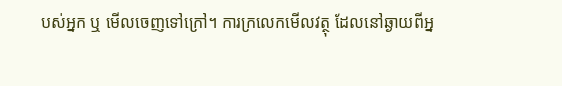បស់អ្នក ឬ មើលចេញទៅក្រៅ។ ការក្រលេកមើលវត្ថុ ដែលនៅឆ្ងាយពីអ្ន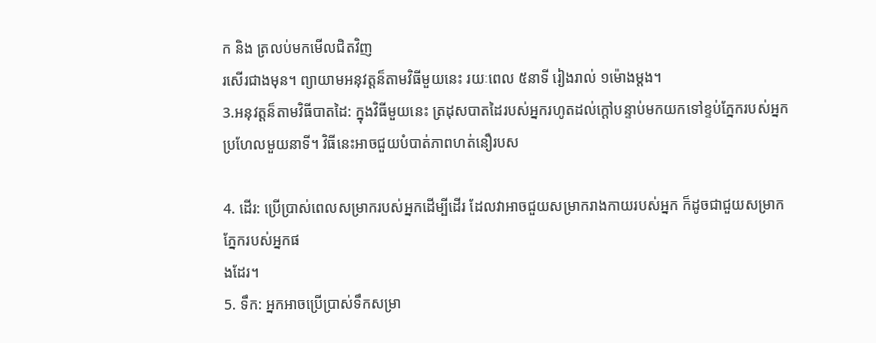ក និង ត្រលប់មកមើលជិតវិញ
រសើរជាងមុន។ ព្យាយាមអនុវត្តន៏តាមវិធីមួយនេះ រយៈពេល ៥នាទី រៀងរាល់ ១ម៉ោងម្តង។
3.អនុវត្តន៏តាមវិធីបាតដៃ: ក្នុងវិធីមួយនេះ ត្រដុសបាតដៃរបស់អ្នករហូតដល់ក្តៅបន្ទាប់មកយកទៅខ្ទប់ភ្នែករបស់អ្នកប្រហែលមួយនាទី។ វិធីនេះអាចជួយបំបាត់ភាពហត់នឿរបស

4. ដើរ: ប្រើប្រាស់ពេលសម្រាករបស់អ្នកដើម្បីដើរ ដែលវាអាចជួយសម្រាករាងកាយរបស់អ្នក ក៏ដូចជាជួយសម្រាកភ្នែករបស់អ្នកផ
ងដែរ។
5. ទឹក: អ្នកអាចប្រើប្រាស់ទឹកសម្រា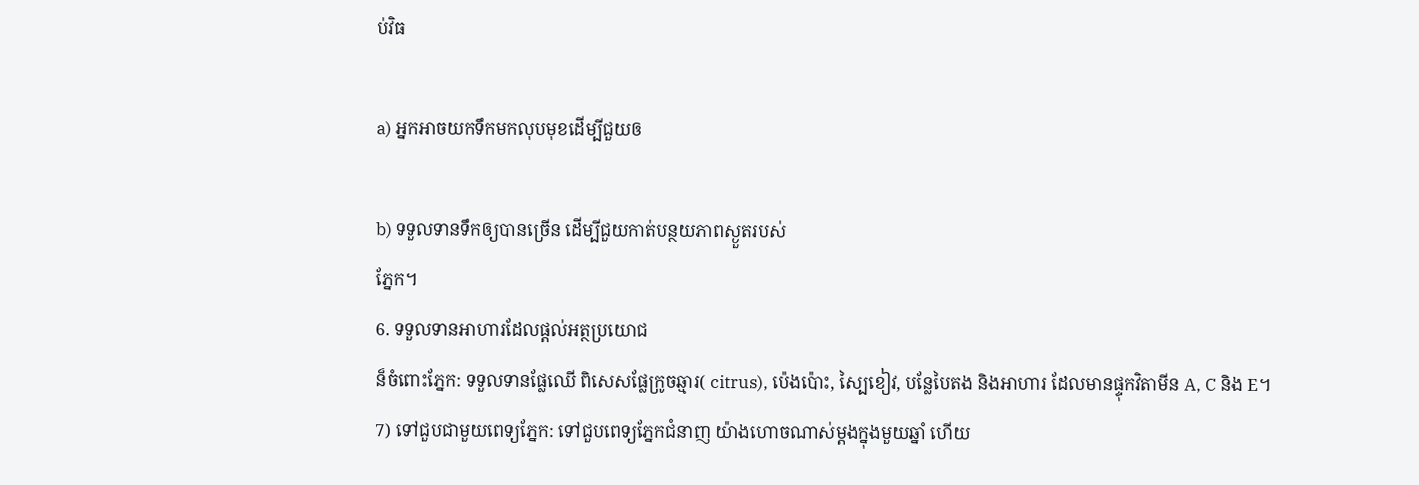ប់វិធ

a) អ្នកអាចយកទឹកមកលុបមុខដើម្បីជួយឲ

b) ទទួលទានទឹកឲ្យបានច្រើន ដើម្បីជួយកាត់បន្ថយភាពស្ងួតរបស់
ភ្នែក។
6. ទទួលទានអាហារដែលផ្តល់អត្ថប្រយោជ
ន៏ចំពោះភ្នែក: ទទួលទានផ្លែឈើ ពិសេសផ្លែក្រូចឆ្មារ( citrus), ប៉េងប៉ោះ, ស្បៃខៀវ, បន្លែបៃតង និងអាហារ ដែលមានផ្ទុកវិតាមីន A, C និង E។
7) ទៅជួបជាមួយពេទ្យភ្នែក: ទៅជួបពេទ្យភ្នែកជំនាញ យ៉ាងហោចណាស់ម្តងក្នុងមួយឆ្នាំ ហើយ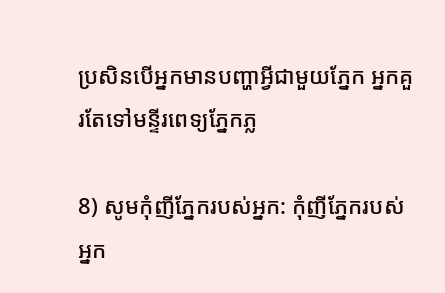ប្រសិនបើអ្នកមានបញ្ហាអ្វីជាមួយភ្នែក អ្នកគួរតែទៅមន្ទីរពេទ្យភ្នែកភ្ល

8) សូមកុំញីភ្នែករបស់អ្នក: កុំញីភ្នែករបស់អ្នក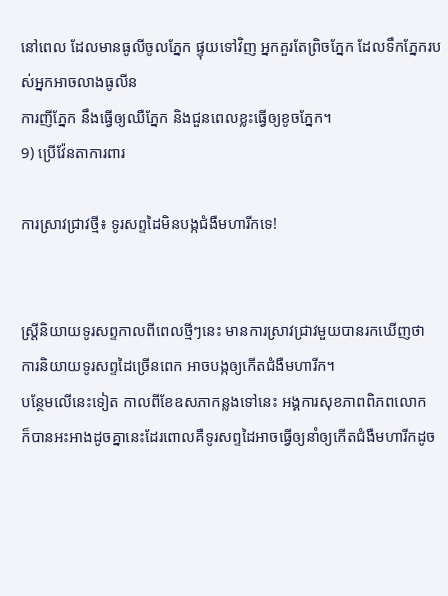នៅពេល ដែលមានធូលីចូលភ្នែក ផ្ទុយទៅវិញ អ្នកគួរតែព្រិចភ្នែក ដែលទឹកភ្នែករបស់អ្នកអាចលាងធូលីន
ការញីភ្នែក នឹងធ្វើឲ្យឈឺភ្នែក និងជួនពេលខ្លះធ្វើឲ្យខូចភ្នែក។
9) ប្រើវ៉ែនតាការពារ

ការស្រាវជ្រាវថ្មី៖ ទូរសព្ទដៃមិនបង្កជំងឺមហារីកទេ!


ស្រ្ដីនិយាយទូរសព្ទកាលពីពេលថ្មីៗនេះ មានការស្រាវជ្រាវមួយបានរកឃើញថា
ការនិយាយទូរសព្ទដៃច្រើនពេក អាចបង្កឲ្យកើតជំងឺមហារីក។
បន្ថែមលើនេះទៀត កាលពីខែឧសភាកន្លងទៅនេះ អង្គការសុខភាពពិភពលោក
ក៏បានអះអាងដូចគ្នានេះដែរពោលគឺទូរសព្ទដៃអាចធ្វើឲ្យនាំឲ្យកើតជំងឺមហារីកដូច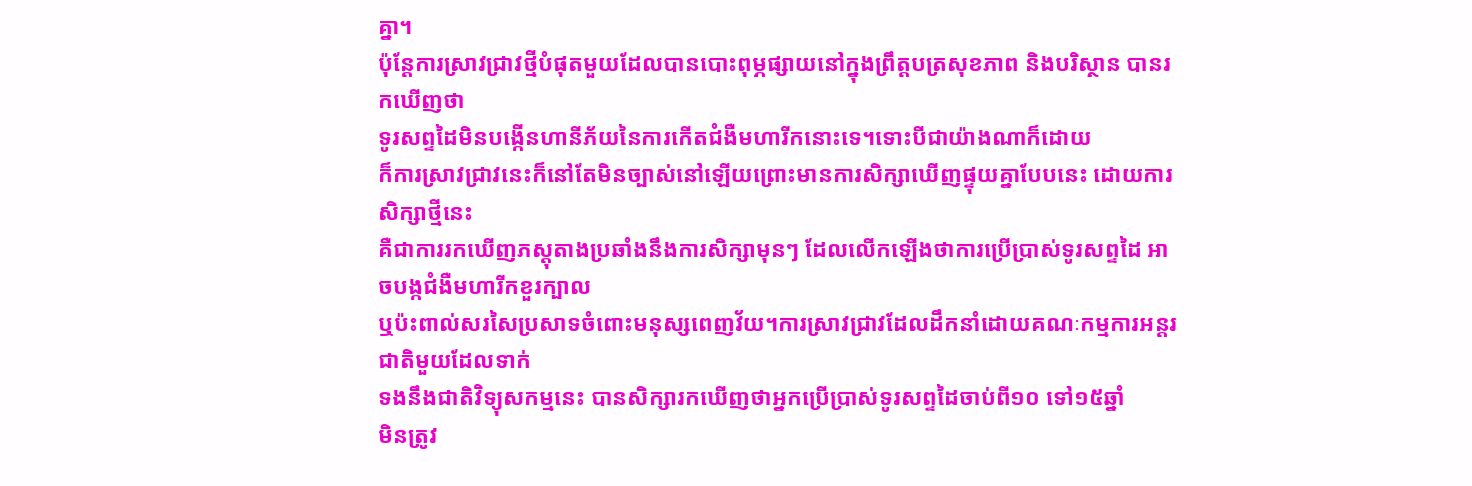គ្នា។
ប៉ុន្ដែការស្រាវជ្រាវថ្មីបំផុតមួយដែលបានបោះពុម្ភផ្សាយនៅក្នុងព្រឹត្តបត្រសុខភាព និងបរិស្ថាន បានរកឃើញថា
ទូរសព្ទដៃមិនបង្កើនហានីភ័យនៃការកើតជំងឺមហារីកនោះទេ។ទោះបីជាយ៉ាងណាក៏ដោយ
ក៏ការស្រាវជ្រាវនេះក៏នៅតែមិនច្បាស់នៅឡើយព្រោះមានការសិក្សាឃើញផ្ទុយគ្នាបែបនេះ ដោយការសិក្សាថ្មីនេះ
គឺជាការរកឃើញភស្ដុតាងប្រឆាំងនឹងការសិក្សាមុនៗ ដែលលើកឡើងថាការប្រើប្រាស់ទូរសព្ទដៃ អាចបង្កជំងឺមហារីកខួរក្បាល
ឬប៉ះពាល់សរសៃប្រសាទចំពោះមនុស្សពេញវ័យ។ការស្រាវជ្រាវដែលដឹកនាំដោយគណៈកម្មការអន្តរជាតិមួយដែលទាក់
ទងនឹងជាតិវិទ្យុសកម្មនេះ បានសិក្សារកឃើញថាអ្នកប្រើប្រាស់ទូរសព្ទដៃចាប់ពី១០ ទៅ១៥ឆ្នាំ
មិនត្រូវ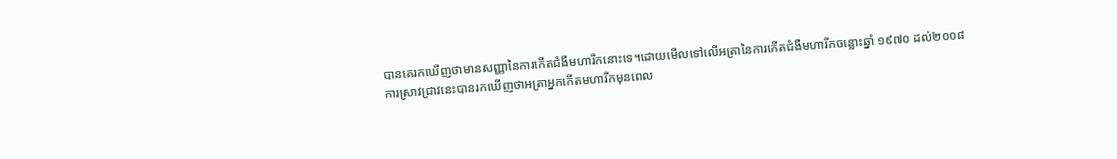បានគេរកឃើញថាមានសញ្ញានៃការកើតជំងឺមហារីកនោះទេ។ដោយមើលទៅលើអត្រានៃការកើតជំងឺមហារីកចន្លោះឆ្នាំ ១៩៧០ ដល់២០០៨
ការស្រាវជ្រាវនេះបានរកឃើញថាអត្រាអ្នកកើតមហារីកមុនពេល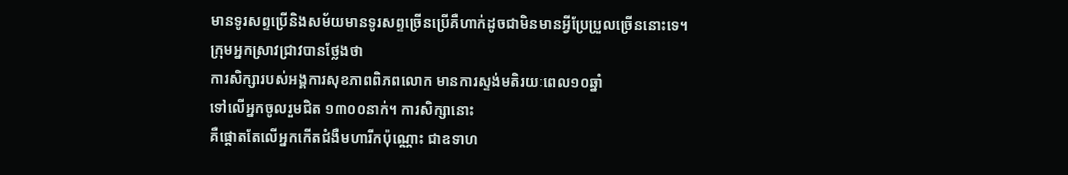មានទូរសព្ទប្រើនិងសម័យមានទូរសព្ទច្រើនប្រើគឺហាក់ដូចជាមិនមានអ្វីប្រែប្រួលច្រើននោះទេ។
ក្រុមអ្នកស្រាវជ្រាវបានថ្លែងថា
ការសិក្សារបស់អង្គការសុខភាពពិភពលោក មានការស្ទង់មតិរយៈពេល១០ឆ្នាំ
ទៅលើអ្នកចូលរួមជិត ១៣០០នាក់។ ការសិក្សានោះ
គឺផ្ដោតតែលើអ្នកកើតជំងឺមហារីកប៉ុណ្ណោះ ជាឧទាហ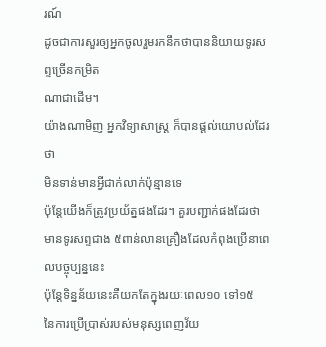រណ៍
ដូចជាការសួរឲ្យអ្នកចូលរួមរកនឹកថាបាននិយាយទូរសព្ទច្រើនកម្រិត
ណាជាដើម។
យ៉ាងណាមិញ អ្នកវិទ្យាសាស្រ្ដ ក៏បានផ្ដល់យោបល់ដែរថា
មិនទាន់មានអ្វីជាក់លាក់ប៉ុន្មានទេ
ប៉ុន្ដែយើងក៏ត្រូវប្រយ័ត្នផងដែរ។ គួរបញ្ជាក់ផងដែរថា
មានទូរសព្ទជាង ៥ពាន់លានគ្រឿងដែលកំពុងប្រើនាពេលបច្ចុប្បន្ននេះ
ប៉ុន្ដែទិន្នន័យនេះគឺយកតែក្នុងរយៈពេល១០ ទៅ១៥
នៃការប្រើប្រាស់របស់មនុស្សពេញវ័យ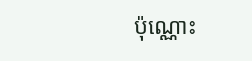ប៉ុណ្ណោះ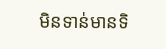មិនទាន់មានទិ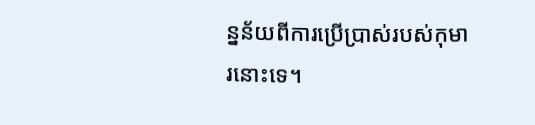ន្នន័យពីការប្រើប្រាស់របស់កុមារនោះទេ។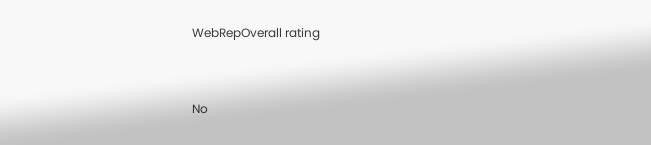WebRepOverall rating


No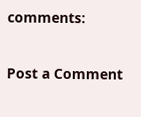comments:

Post a Comment